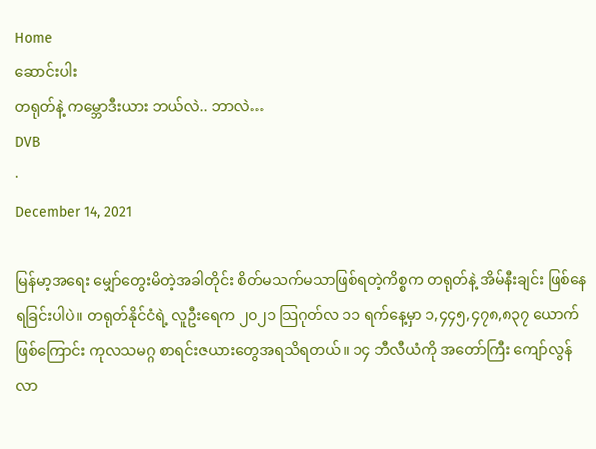Home
ဆောင်းပါး
တရုတ်နဲ့ ကမ္ဘောဒီးယား ဘယ်လဲ.. ဘာလဲ…
DVB
·
December 14, 2021

မြန်မာ့အရေး မျှော်တွေးမိတဲ့အခါတိုင်း စိတ်မသက်မသာဖြစ်ရတဲ့ကိစ္စက တရုတ်နဲ့ အိမ်နီးချင်း ဖြစ်နေရခြင်းပါပဲ။ တရုတ်နိုင်ငံရဲ့ လူဦးရေက ၂၀၂၁ သြဂုတ်လ ၁၁ ရက်နေ့မှာ ၁,၄၄၅,၄၇၈,၈၃၇ ယောက်ဖြစ်ကြောင်း ကုလသမဂ္ဂ စာရင်းဇယားတွေအရသိရတယ်။ ၁၄ ဘီလီယံကို အတော်ကြီး ကျော်လွန်လာ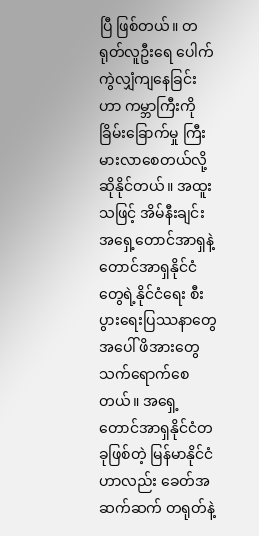ပြီ ဖြစ်တယ်။ တရုတ်လူဦးရေ ပေါက်ကွဲလျှံကျနေခြင်းဟာ ကမ္ဘာကြီးကို ခြိမ်းခြောက်မှု ကြီးမားလာစေတယ်လို့ ဆိုနိုင်တယ်။ အထူးသဖြင့် အိမ်နီးချင်း အရှေ့တောင်အာရှနဲ့ တောင်အာရှနိုင်ငံတွေရဲ့နိုင်ငံရေး စီးပွားရေးပြဿနာတွေအပေါ် ဖိအားတွေ သက်ရောက်စေတယ်။ အရှေ့တောင်အာရှနိုင်ငံတခုဖြစ်တဲ့ မြန်မာနိုင်ငံဟာလည်း ခေတ်အဆက်ဆက် တရုတ်နဲ့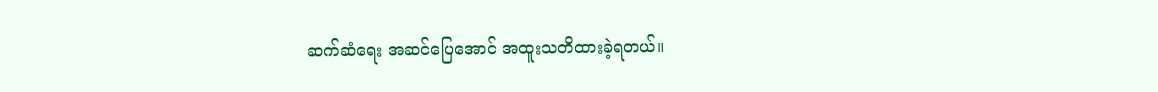ဆက်ဆံရေး အဆင်ပြေအောင် အထူးသတိထားခဲ့ရတယ်။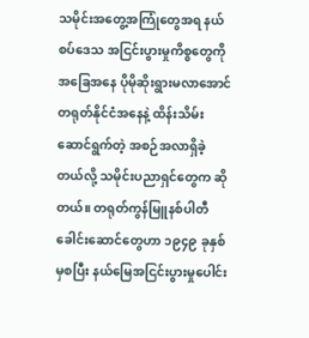သမိုင်းအတွေ့အကြုံတွေအရ နယ်စပ်ဒေသ အငြင်းပွားမှုကိစ္စတွေကို အခြေအနေ ပိုမိုဆိုးရွားမလာအောင် တရုတ်နိုင်ငံအနေနဲ့ ထိန်းသိမ်းဆောင်ရွက်တဲ့ အစဉ်အလာရှိခဲ့တယ်လို့ သမိုင်းပညာရှင်တွေက ဆိုတယ်။ တရုတ်ကွန်မြူနစ်ပါတီ ခေါင်းဆောင်တွေဟာ ၁၉၄၉ ခုနှစ်မှစပြီး နယ်မြေအငြင်းပွားမှုပေါင်း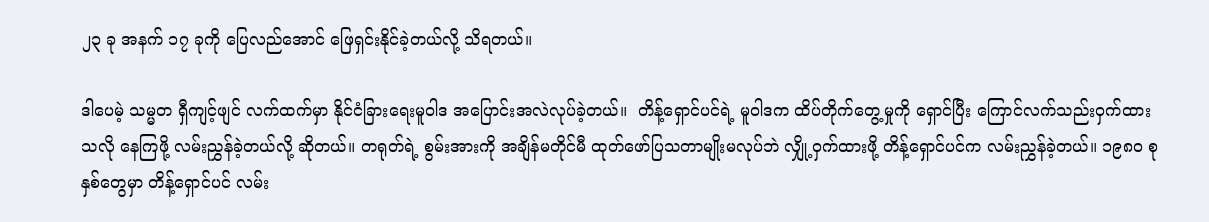၂၃ ခု အနက် ၁၇ ခုကို ပြေလည်အောင် ဖြေရှင်းနိုင်ခဲ့တယ်လို့ သိရတယ်။

ဒါပေမဲ့ သမ္မတ ရှီကျင့်ဖျင် လက်ထက်မှာ နိုင်ငံခြားရေးမူဝါဒ အပြောင်းအလဲလုပ်ခဲ့တယ်။  တိန့်ရှောင်ပင်ရဲ့ မူဝါဒက ထိပ်တိုက်တွေ့မှုကို ရှောင်ပြီး ကြောင်လက်သည်းဝှက်ထားသလို နေကြဖို့ လမ်းညွှန်ခဲ့တယ်လို့ ဆိုတယ်။ တရုတ်ရဲ့ စွမ်းအားကို အချိန်မတိုင်မီ ထုတ်ဖော်ပြသတာမျိုးမလုပ်ဘဲ လျှို့ဝှက်ထားဖို့ တိန့်ရှောင်ပင်က လမ်းညွှန်ခဲ့တယ်။ ၁၉၈၀ စုနှစ်တွေမှာ တိန့်ရှောင်ပင် လမ်း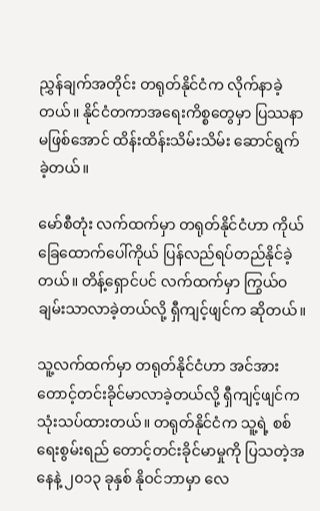ညွှန်ချက်အတိုင်း တရုတ်နိုင်ငံက လိုက်နာခဲ့တယ်။ နိုင်ငံတကာအရေးကိစ္စတွေမှာ ပြဿနာ မဖြစ်အောင် ထိန်းထိန်းသိမ်းသိမ်း ဆောင်ရွက်ခဲ့တယ်။

မော်စီတုံး လက်ထက်မှာ တရုတ်နိုင်ငံဟာ ကိုယ်ခြေထောက်ပေါ်ကိုယ် ပြန်လည်ရပ်တည်နိုင်ခဲ့တယ်။ တိန့်ရှောင်ပင် လက်ထက်မှာ ကြွယ်ဝချမ်းသာလာခဲ့တယ်လို့ ရှီကျင့်ဖျင်က ဆိုတယ်။

သူ့လက်ထက်မှာ တရုတ်နိုင်ငံဟာ အင်အားတောင့်တင်းခိုင်မာလာခဲ့တယ်လို့ ရှီကျင့်ဖျင်က သုံးသပ်ထားတယ်။ တရုတ်နိုင်ငံက သူ့ရဲ့ စစ်ရေးစွမ်းရည် တောင့်တင်းခိုင်မာမှုကို ပြသတဲ့အနေနဲ့ ၂၀၁၃ ခုနှစ် နိုဝင်ဘာမှာ လေ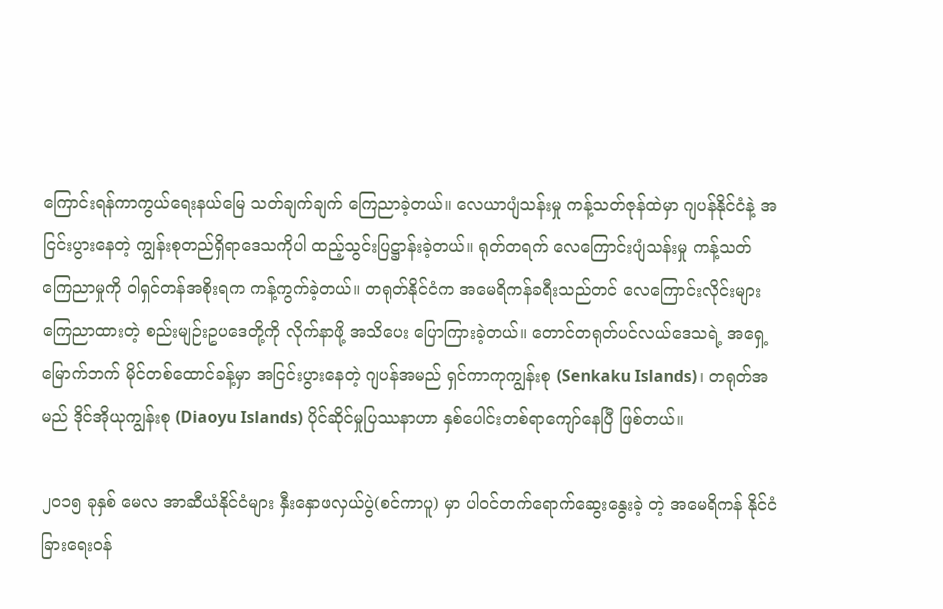ကြောင်းရန်ကာကွယ်ရေးနယ်မြေ သတ်ချက်ချက် ကြေညာခဲ့တယ်။ လေယာပျံသန်းမှု ကန့်သတ်ဇုန်ထဲမှာ ဂျပန်နိုင်ငံနဲ့ အငြင်းပွားနေတဲ့ ကျွန်းစုတည်ရှိရာဒေသကိုပါ ထည့်သွင်းပြဋ္ဌာန်းခဲ့တယ်။ ရုတ်တရက် လေကြောင်းပျံသန်းမှု ကန့်သတ်ကြေညာမှုကို ဝါရှင်တန်အစိုးရက ကန့်ကွက်ခဲ့တယ်။ တရုတ်နိုင်ငံက အမေရိကန်ခရီးသည်တင် လေကြောင်းလိုင်းများ ကြေညာထားတဲ့ စည်းမျဉ်းဥပဒေတို့ကို လိုက်နာဖို့ အသိပေး ပြောကြားခဲ့တယ်။ တောင်တရုတ်ပင်လယ်ဒေသရဲ့ အရှေ့မြောက်ဘက် မိုင်တစ်ထောင်ခန့်မှာ အငြင်းပွားနေတဲ့ ဂျပန်အမည် ရှင်ကာကုကျွန်းစု (Senkaku Islands)၊ တရုတ်အမည် ဒိုင်အိုယုကျွန်းစု (Diaoyu Islands) ပိုင်ဆိုင်မှုပြဿနာဟာ နှစ်ပေါင်းတစ်ရာကျော်နေပြီ ဖြစ်တယ်။

၂၀၁၅ ခုနှစ် မေလ အာဆီယံနိုင်ငံများ နှီးနှောဖလှယ်ပွဲ(စင်ကာပူ) မှာ ပါ၀င်တက်ရောက်ဆွေးနွေးခဲ့ တဲ့ အမေရိကန် နိုင်ငံခြားရေးဝန်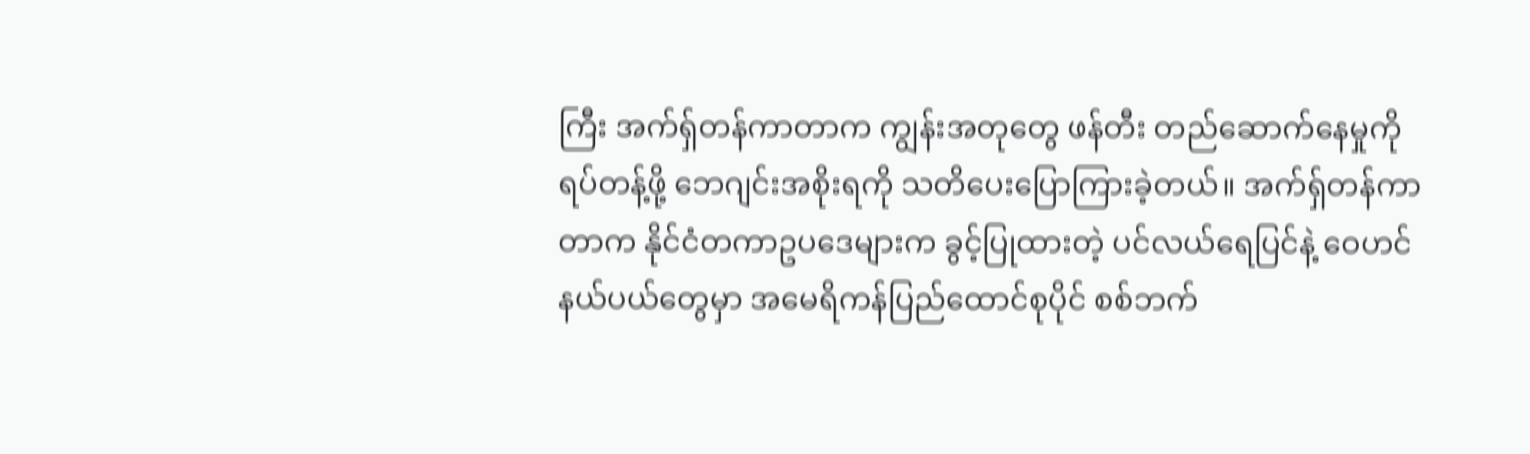ကြီး အက်ရှ်တန်ကာတာက ကျွန်းအတုတွေ ဖန်တီး တည်ဆောက်နေမှုကို ရပ်တန့်ဖို့ ဘေဂျင်းအစိုးရကို သတိပေးပြောကြားခဲ့တယ်။ အက်ရှ်တန်ကာတာက နိုင်ငံတကာဥပဒေများက ခွင့်ပြုထားတဲ့ ပင်လယ်ရေပြင်နဲ့ ဝေဟင် နယ်ပယ်တွေမှာ အမေရိကန်ပြည်ထောင်စုပိုင် စစ်ဘက်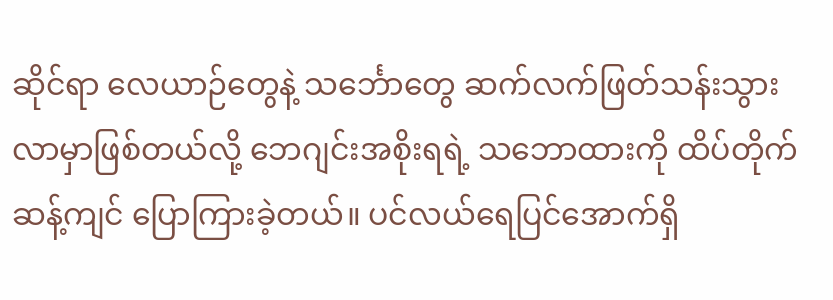ဆိုင်ရာ လေယာဉ်တွေနဲ့ သင်္ဘောတွေ ဆက်လက်ဖြတ်သန်းသွားလာမှာဖြစ်တယ်လို့ ဘေဂျင်းအစိုးရရဲ့ သဘောထားကို ထိပ်တိုက်ဆန့်ကျင် ပြောကြားခဲ့တယ်။ ပင်လယ်ရေပြင်အောက်ရှိ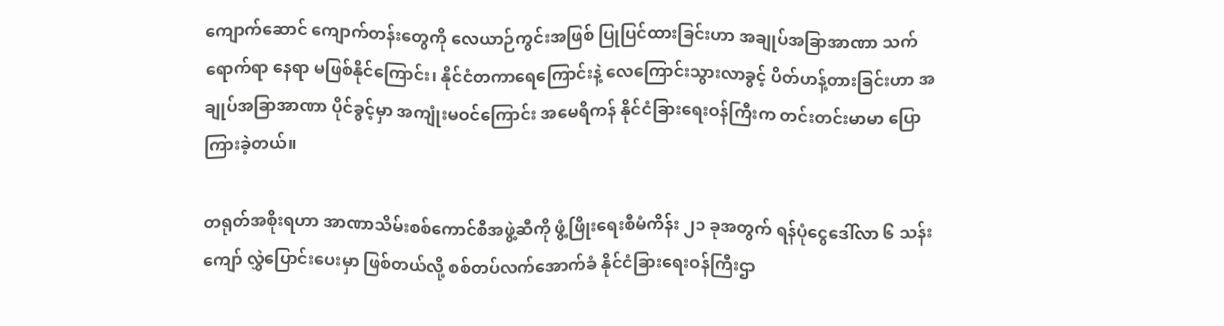ကျောက်ဆောင် ကျောက်တန်းတွေကို လေယာဉ်ကွင်းအဖြစ် ပြုပြင်ထားခြင်းဟာ အချုပ်အခြာအာဏာ သက်ရောက်ရာ နေရာ မဖြစ်နိုင်ကြောင်း၊ နိုင်ငံတကာရေကြောင်းနဲ့ လေကြောင်းသွားလာခွင့် ပိတ်ဟန့်တားခြင်းဟာ အချုပ်အခြာအာဏာ ပိုင်ခွင့်မှာ အကျုံးမဝင်ကြောင်း အမေရိကန် နိုင်ငံခြားရေးဝန်ကြီးက တင်းတင်းမာမာ ပြောကြားခဲ့တယ်။

တရုတ်အစိုးရဟာ အာဏာသိမ်းစစ်ကောင်စီအဖွဲ့ဆီကို ဖွံ့ဖြိုးရေးစီမံကိန်း ၂၁ ခုအတွက် ရန်ပုံငွေဒေါ်လာ ၆ သန်းကျော် လွှဲပြောင်းပေးမှာ ဖြစ်တယ်လို့ စစ်တပ်လက်အောက်ခံ နိုင်ငံခြားရေးဝန်ကြီးဌာ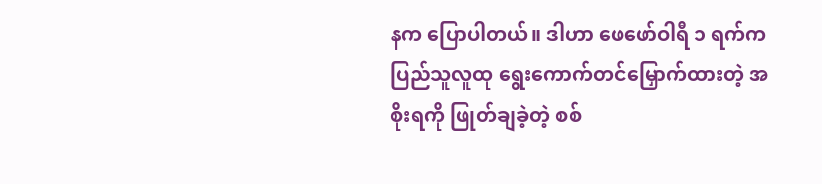နက ပြောပါတယ်။ ဒါဟာ ဖေဖော်ဝါရီ ၁ ရက်က ပြည်သူလူထု ရွေးကောက်တင်မြှောက်ထားတဲ့ အစိုးရကို ဖြုတ်ချခဲ့တဲ့ စစ်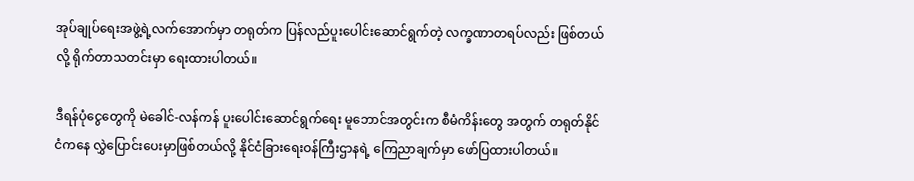အုပ်ချုပ်ရေးအဖွဲ့ရဲ့လက်အောက်မှာ တရုတ်က ပြန်လည်ပူးပေါင်းဆောင်ရွက်တဲ့ လက္ခဏာတရပ်လည်း ဖြစ်တယ်လို့ ရိုက်တာသတင်းမှာ ရေးထားပါတယ်။

ဒီရန်ပုံငွေတွေကို မဲခေါင်-လန်ကန် ပူးပေါင်းဆောင်ရွက်ရေး မူဘောင်အတွင်းက စီမံကိန်းတွေ အတွက် တရုတ်နိုင်ငံကနေ လွှဲပြောင်းပေးမှာဖြစ်တယ်လို့ နိုင်ငံခြားရေးဝန်ကြီးဌာနရဲ့ ကြေညာချက်မှာ ဖော်ပြထားပါတယ်။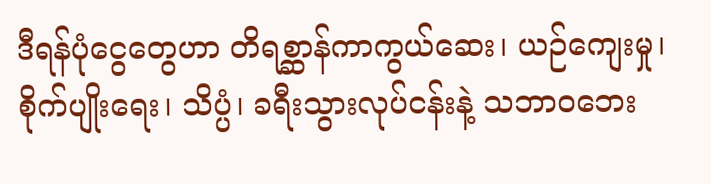ဒီရန်ပုံငွေတွေဟာ တိရစ္ဆာန်ကာကွယ်ဆေး၊ ယဉ်ကျေးမှု၊ စိုက်ပျိုးရေး၊ သိပ္ပံ၊ ခရီးသွားလုပ်ငန်းနဲ့ သဘာဝဘေး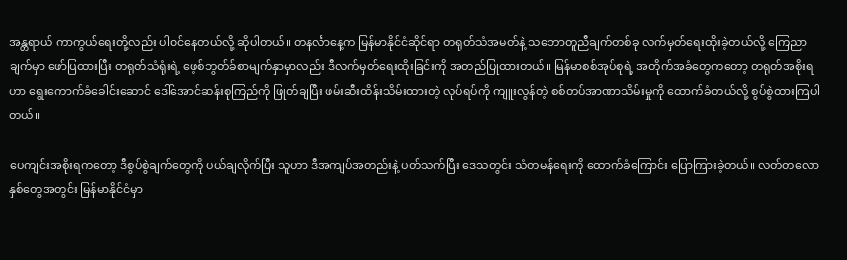အန္တရာယ် ကာကွယ်ရေးတို့လည်း ပါ၀င်နေတယ်လို့ ဆိုပါတယ်။ တနင်္လာနေ့က မြန်မာနိုင်ငံဆိုင်ရာ တရုတ်သံအမတ်နဲ့ သဘောတူညီချက်တစ်ခု လက်မှတ်ရေးထိုးခဲ့တယ်လို့ ကြေညာချက်မှာ ဖော်ပြထားပြီး တရုတ်သံရုံးရဲ့ ဖေ့စ်ဘွတ်ခ်စာမျက်နှာမှာလည်း ဒီလက်မှတ်ရေးထိုးခြင်းကို အတည်ပြုထားတယ်။ မြန်မာစစ်အုပ်စုရဲ့ အတိုက်အခံတွေကတော့ တရုတ်အစိုးရဟာ ရွေးကောက်ခံခေါင်းဆောင် ဒေါ်အောင်ဆန်းစုကြည်ကို ဖြုတ်ချပြီး ဖမ်းဆီးထိန်းသိမ်းထားတဲ့ လုပ်ရပ်ကို ကျူးလွန်တဲ့ စစ်တပ်အာဏာသိမ်းမှုကို ထောက်ခံတယ်လို့ စွပ်စွဲထားကြပါတယ်။

ပေကျင်းအစိုးရကတော့ ဒီစွပ်စွဲချက်တွေကို ပယ်ချလိုက်ပြီး သူဟာ ဒီအကျပ်အတည်းနဲ့ ပတ်သက်ပြီး ဒေသတွင်း သံတမန်ရေးကို ထောက်ခံကြောင်း ပြောကြားခဲ့တယ်။ လတ်တလော နှစ်တွေအတွင်း မြန်မာနိုင်ငံမှာ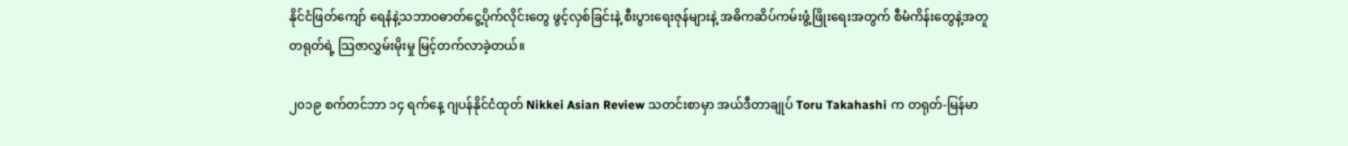နိုင်ငံဖြတ်ကျော် ရေနံနဲ့သဘာဝဓာတ်ငွေ့ပိုက်လိုင်းတွေ ဖွင့်လှစ်ခြင်းနဲ့ စီးပွားရေးဇုန်များနဲ့ အဓိကဆိပ်ကမ်းဖွံ့ဖြိုးရေးအတွက် စီမံကိန်းတွေနဲ့အတူ တရုတ်ရဲ့ သြဇာလွှမ်းမိုးမှု မြင့်တက်လာခဲ့တယ်။

၂၀၁၉ စက်တင်ဘာ ၁၄ ရက်နေ့ ဂျပန်နိုင်ငံထုတ် Nikkei Asian Review သတင်းစာမှာ အယ်ဒီတာချုပ် Toru Takahashi က တရုတ်-မြန်မာ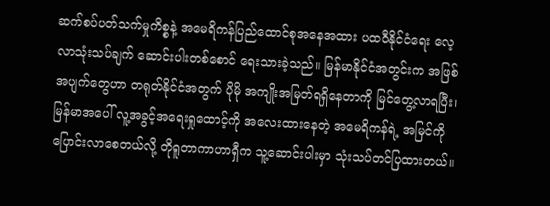ဆက်စပ်ပတ်သက်မှုကိစ္စနဲ့ အမေရိကန်ပြည်ထောင်စုအနေအထား ပထဝီနိုင်ငံရေး လေ့လာသုံးသပ်ချက် ဆောင်းပါးတစ်စောင် ရေးသားခဲ့သည်။ မြန်မာနိုင်ငံအတွင်းက အဖြစ်အပျက်တွေဟာ တရုတ်နိုင်ငံအတွက် ပိုမို အကျိုးအမြတ်ရရှိနေတာကို မြင်တွေ့လာရပြီး၊ မြန်မာအပေါ် လူ့အခွင့်အရေးရှုထောင့်ကို အလေးထားနေတဲ့ အမေရိကန်ရဲ့ အမြင်ကို ပြောင်းလာစေတယ်လို့ တိုရူတာကာဟာရှီက သူ့ဆောင်းပါးမှာ သုံးသပ်တင်ပြထားတယ်။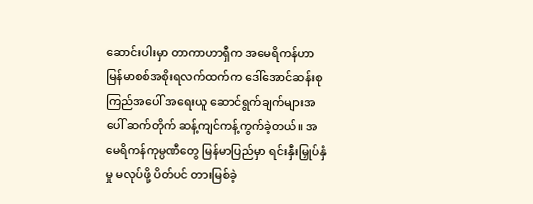ဆောင်းပါးမှာ တာကာဟာရှီက အမေရိကန်ဟာ မြန်မာစစ်အစိုးရလက်ထက်က ဒေါ်အောင်ဆန်းစုကြည်အပေါ် အရေးယူ ဆောင်ရွက်ချက်များအပေါ် ဆက်တိုက် ဆန့်ကျင်ကန့်ကွက်ခဲ့တယ်။ အမေရိကန်ကုမ္ပဏီတွေ မြန်မာပြည်မှာ ရင်းနှီးမြှုပ်နှံမှု မလုပ်ဖို့ ပိတ်ပင် တားမြစ်ခဲ့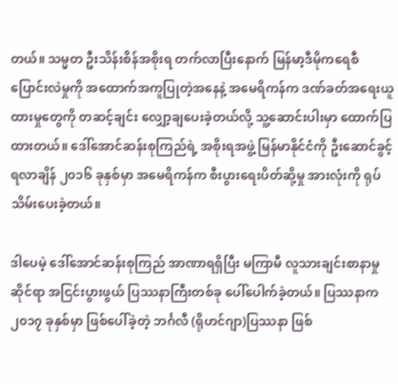တယ်။ သမ္မတ ဦးသိန်းစိန်အစိုးရ တက်လာပြီးနောက် မြန်မာ့ဒီမိုကရေစီပြောင်းလဲမှုကို အထောက်အကူပြုတဲ့အနေနဲ့ အမေရိကန်က ဒဏ်ခတ်အရေးယူထားမှုတွေကို တဆင့်ချင်း လျှော့ချပေးခဲ့တယ်လို့ သူ့ဆောင်းပါးမှာ ထောက်ပြထားတယ်။ ဒေါ်အောင်ဆန်းစုကြည်ရဲ့ အစိုးရအဖွဲ့ မြန်မာနိုင်ငံကို ဦးဆောင်ခွင့်ရလာချိန် ၂၀၁၆ ခုနှစ်မှာ အမေရိကန်က စီးပွားရေးပိတ်ဆို့မှု အားလုံးကို ရုပ်သိမ်းပေးခဲ့တယ်။

ဒါပေမဲ့ ဒေါ်အောင်ဆန်းစုကြည် အာဏာရရှိပြီး မကြာမီ လူသားချင်းစာနာမှုဆိုင်ရာ အငြင်းပွားဖွယ် ပြဿနာကြီးတစ်ခု ပေါ်ပေါက်ခဲ့တယ်။ ပြဿနာက ၂၀၁၇ ခုနှစ်မှာ ဖြစ်ပေါ်ခဲ့တဲ့ ဘင်္ဂလီ (ရိုဟင်ဂျာ)ပြဿနာ ဖြစ်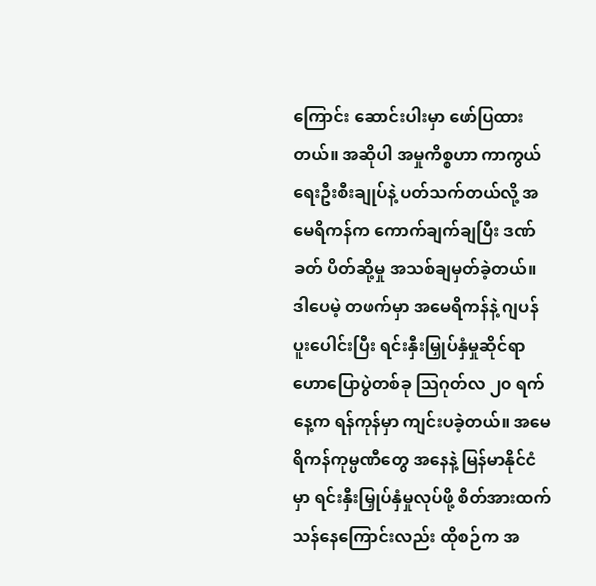ကြောင်း ဆောင်းပါးမှာ ဖော်ပြထားတယ်။ အဆိုပါ အမှုကိစ္စဟာ ကာကွယ်ရေးဦးစီးချုပ်နဲ့ ပတ်သက်တယ်လို့ အမေရိကန်က ကောက်ချက်ချပြီး ဒဏ်ခတ် ပိတ်ဆို့မှု အသစ်ချမှတ်ခဲ့တယ်။ ဒါပေမဲ့ တဖက်မှာ အမေရိကန်နဲ့ ဂျပန် ပူးပေါင်းပြီး ရင်းနှီးမြှုပ်နှံမှုဆိုင်ရာ ဟောပြောပွဲတစ်ခု သြဂုတ်လ ၂၀ ရက်နေ့က ရန်ကုန်မှာ ကျင်းပခဲ့တယ်။ အမေရိကန်ကုမ္ပဏီတွေ အနေနဲ့ မြန်မာနိုင်ငံမှာ ရင်းနှီးမြှုပ်နှံမှုလုပ်ဖို့ စိတ်အားထက်သန်နေကြောင်းလည်း ထိုစဉ်က အ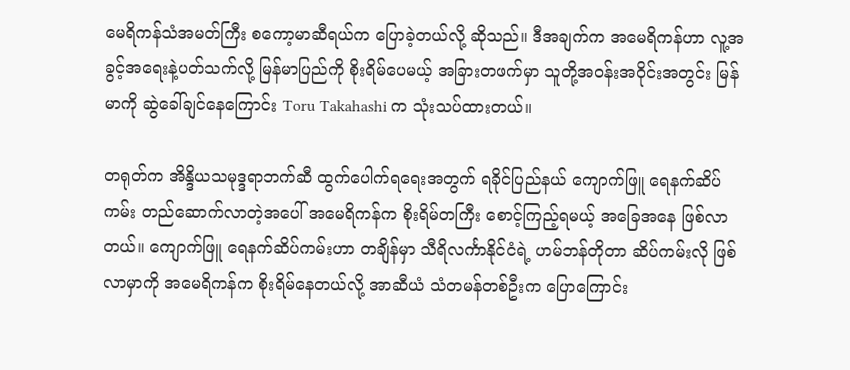မေရိကန်သံအမတ်ကြီး စကော့မာဆီရယ်က ပြောခဲ့တယ်လို့ ဆိုသည်။ ဒီအချက်က အမေရိကန်ဟာ လူ့အခွင့်အရေးနဲ့ပတ်သက်လို့ မြန်မာပြည်ကို စိုးရိမ်ပေမယ့် အခြားတဖက်မှာ သူတို့အဝန်းအဝိုင်းအတွင်း မြန်မာကို ဆွဲခေါ်ချင်နေကြောင်း Toru Takahashi က သုံးသပ်ထားတယ်။

တရုတ်က အိန္ဒိယသမုဒ္ဒရာဘက်ဆီ ထွက်ပေါက်ရရေးအတွက် ရခိုင်ပြည်နယ် ကျောက်ဖြူ ရေနက်ဆိပ်ကမ်း တည်ဆောက်လာတဲ့အပေါ် အမေရိကန်က စိုးရိမ်တကြီး စောင့်ကြည့်ရမယ့် အခြေအနေ ဖြစ်လာတယ်။ ကျောက်ဖြူ ရေနက်ဆိပ်ကမ်းဟာ တချိန်မှာ သီရိလင်္ကာနိုင်ငံရဲ့ ဟမ်ဘန်တိုတာ ဆိပ်ကမ်းလို ဖြစ်လာမှာကို အမေရိကန်က စိုးရိမ်နေတယ်လို့ အာဆီယံ သံတမန်တစ်ဦးက ပြောကြောင်း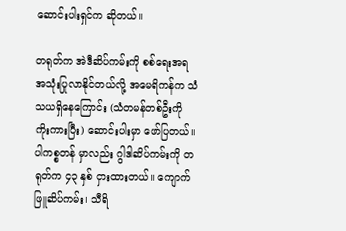ဆောင်းပါးရှင်က ဆိုတယ်။

တရုတ်က အဲဒီဆိပ်ကမ်းကို စစ်ရေးအရ အသုံးပြုလာနိုင်တယ်လို့ အမေရိကန်က သံသယရှိနေကြောင်း (သံတမန်တစ်ဦးကို ကိုးကားပြီး) ဆောင်းပါးမှာ ဖော်ပြတယ်။ ပါကစ္စတန် မှာလည်း ဂွါဒါဆိပ်ကမ်းကို တရုတ်က ၄၃ နှစ် ငှားထားတယ်။ ကျောက်ဖြူဆိပ်ကမ်း၊ သီရိ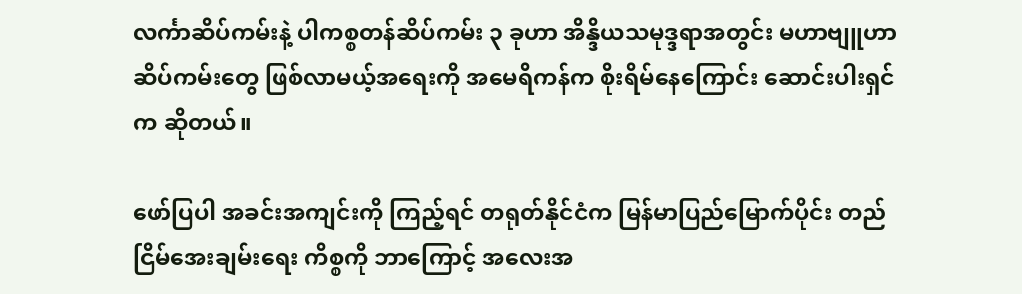လင်္ကာဆိပ်ကမ်းနဲ့ ပါကစ္စတန်ဆိပ်ကမ်း ၃ ခုဟာ အိန္ဒိယသမုဒ္ဒရာအတွင်း မဟာဗျူဟာ  ဆိပ်ကမ်းတွေ ဖြစ်လာမယ့်အရေးကို အမေရိကန်က စိုးရိမ်နေကြောင်း ဆောင်းပါးရှင်က ဆိုတယ်။

ဖော်ပြပါ အခင်းအကျင်းကို ကြည့်ရင် တရုတ်နိုင်ငံက မြန်မာပြည်မြောက်ပိုင်း တည်ငြိမ်အေးချမ်းရေး ကိစ္စကို ဘာကြောင့် အလေးအ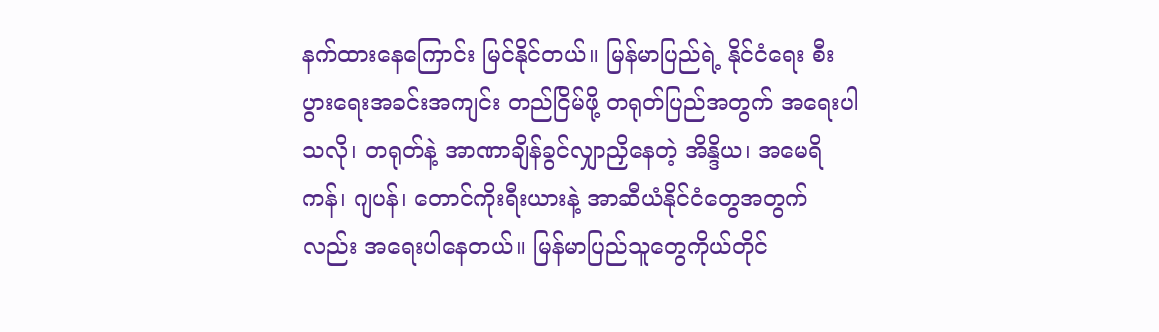နက်ထားနေကြောင်း မြင်နိုင်တယ်။ မြန်မာပြည်ရဲ့ နိုင်ငံရေး စီးပွားရေးအခင်းအကျင်း တည်ငြိမ်ဖို့ တရုတ်ပြည်အတွက် အရေးပါသလို၊ တရုတ်နဲ့ အာဏာချိန်ခွင်လျှာညှိနေတဲ့ အိန္ဒိယ၊ အမေရိကန်၊ ဂျပန်၊ တောင်ကိုးရီးယားနဲ့ အာဆီယံနိုင်ငံတွေအတွက်လည်း အရေးပါနေတယ်။ မြန်မာပြည်သူတွေကိုယ်တိုင်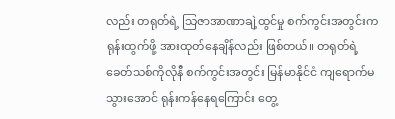လည်း တရုတ်ရဲ့ သြဇာအာဏာချဲ့ထွင်မှု စက်ကွင်းအတွင်းက ရုန်းထွက်ဖို့ အားထုတ်နေချိန်လည်း ဖြစ်တယ်။ တရုတ်ရဲ့ ခေတ်သစ်ကိုလိုနီ စက်ကွင်းအတွင်း မြန်မာနိုင်ငံ ကျရောက်မသွားအောင် ရုန်းကန်နေရကြောင်း တွေ့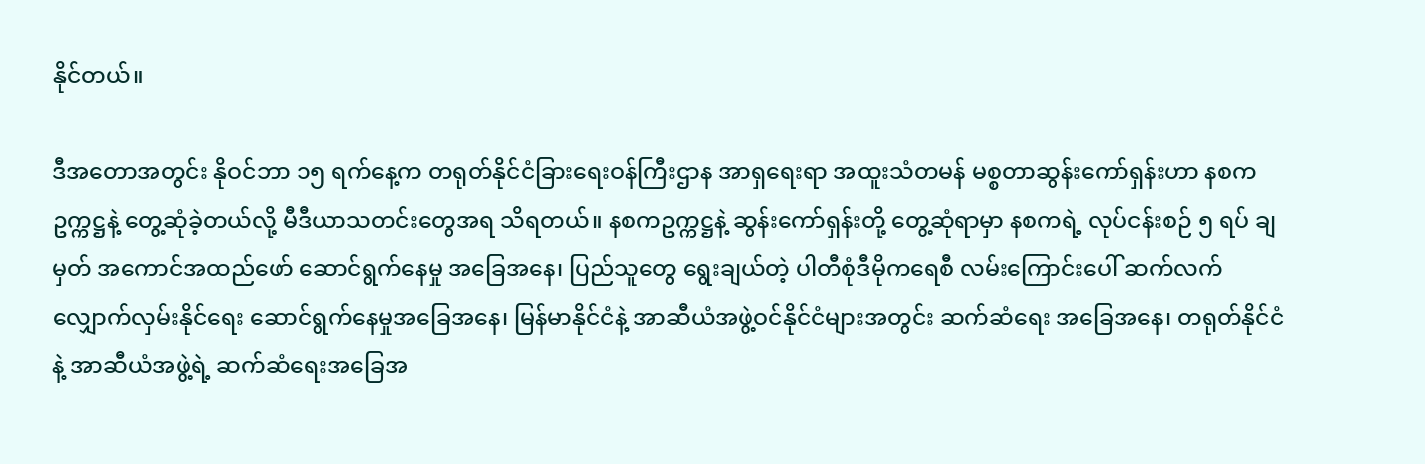နိုင်တယ်။

ဒီအတောအတွင်း နိုဝင်ဘာ ၁၅ ရက်နေ့က တရုတ်နိုင်ငံခြားရေးဝန်ကြီးဌာန အာရှရေးရာ အထူးသံတမန် မစ္စတာဆွန်းကော်ရှန်းဟာ နစကဥက္ကဋ္ဌနဲ့ တွေ့ဆုံခဲ့တယ်လို့ မီဒီယာသတင်းတွေအရ သိရတယ်။ နစကဥက္ကဋ္ဌနဲ့ ဆွန်းကော်ရှန်းတို့ တွေ့ဆုံရာမှာ နစကရဲ့ လုပ်ငန်းစဉ် ၅ ရပ် ချမှတ် အကောင်အထည်ဖော် ဆောင်ရွက်နေမှု အခြေအနေ၊ ပြည်သူတွေ ရွေးချယ်တဲ့ ပါတီစုံဒီမိုကရေစီ လမ်းကြောင်းပေါ် ဆက်လက်လျှောက်လှမ်းနိုင်ရေး ဆောင်ရွက်နေမှုအခြေအနေ၊ မြန်မာနိုင်ငံနဲ့ အာဆီယံအဖွဲ့ဝင်နိုင်ငံများအတွင်း ဆက်ဆံရေး အခြေအနေ၊ တရုတ်နိုင်ငံနဲ့ အာဆီယံအဖွဲ့ရဲ့ ဆက်ဆံရေးအခြေအ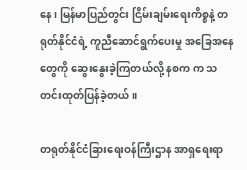နေ၊ မြန်မာပြည်တွင်း ငြိမ်းချမ်းရေးကိစ္စနဲ့ တရုတ်နိုင်ငံရဲ့ ကူညီဆောင်ရွက်ပေးမှု အခြေအနေတွေကို ဆွေးနွေးခဲ့ကြတယ်လို့ နစက က သတင်းထုတ်ပြန်ခဲ့တယ်။

တရုတ်နိုင်ငံခြားရေးဝန်ကြီးဌာန အာရှရေးရာ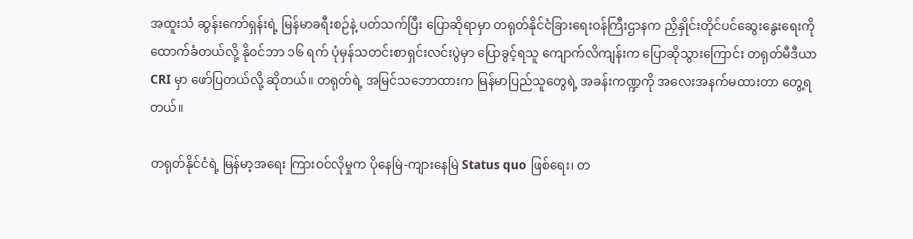အထူးသံ ဆွန်းကော်ရှန်းရဲ့ မြန်မာခရီးစဉ်နဲ့ ပတ်သက်ပြီး ပြောဆိုရာမှာ တရုတ်နိုင်ငံခြားရေးဝန်ကြီးဌာနက ညှိနှိုင်းတိုင်ပင်ဆွေးနွေးရေးကို ထောက်ခံတယ်လို့ နိုဝင်ဘာ ၁၆ ရက် ပုံမှန်သတင်းစာရှင်းလင်းပွဲမှာ ပြောခွင့်ရသူ ကျောက်လိကျန်းက ပြောဆိုသွားကြောင်း တရုတ်မီဒီယာ CRI မှာ ဖော်ပြတယ်လို့ ဆိုတယ်။ တရုတ်ရဲ့ အမြင်သဘောထားက မြန်မာပြည်သူတွေရဲ့ အခန်းကဏ္ဍကို အလေးအနက်မထားတာ တွေ့ရတယ်။

တရုတ်နိုင်ငံရဲ့ မြန်မာ့အရေး ကြားဝင်လိုမှုက ပိုနေမြဲ-ကျားနေမြဲ Status quo ဖြစ်ရေး၊ တ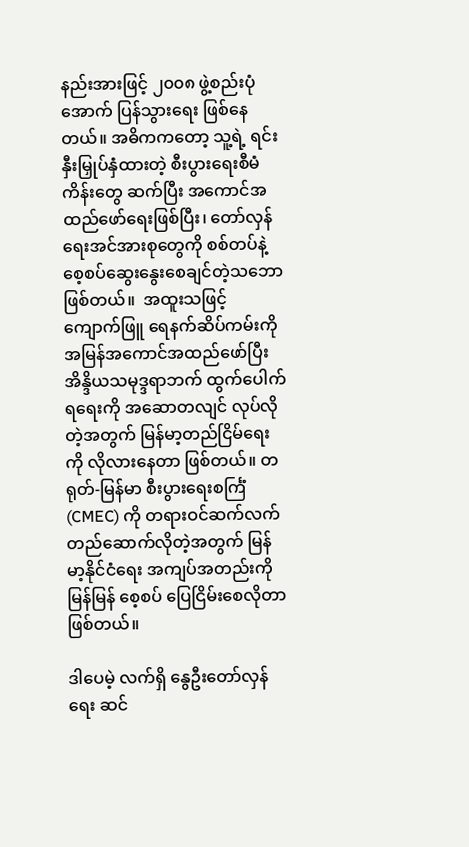နည်းအားဖြင့် ၂၀၀၈ ဖွဲ့စည်းပုံအောက် ပြန်သွားရေး ဖြစ်နေတယ်။ အဓိကကတော့ သူ့ရဲ့ ရင်းနှီးမြှုပ်နှံထားတဲ့ စီးပွားရေးစီမံကိန်းတွေ ဆက်ပြီး အကောင်အထည်ဖော်ရေးဖြစ်ပြီး၊ တော်လှန်ရေးအင်အားစုတွေကို စစ်တပ်နဲ့ စေ့စပ်ဆွေးနွေးစေချင်တဲ့သဘော ဖြစ်တယ်။  အထူးသဖြင့် ကျောက်ဖြူ ရေနက်ဆိပ်ကမ်းကို အမြန်အကောင်အထည်ဖော်ပြီး အိန္ဒိယသမုဒ္ဒရာဘက် ထွက်ပေါက်ရရေးကို အဆောတလျင် လုပ်လိုတဲ့အတွက် မြန်မာ့တည်ငြိမ်ရေးကို လိုလားနေတာ ဖြစ်တယ်။ တရုတ်-မြန်မာ စီးပွားရေးစင်္ကြံ (CMEC) ကို တရားဝင်ဆက်လက် တည်ဆောက်လိုတဲ့အတွက် မြန်မာ့နိုင်ငံရေး အကျပ်အတည်းကို မြန်မြန် စေ့စပ် ပြေငြိမ်းစေလိုတာ ဖြစ်တယ်။

ဒါပေမဲ့ လက်ရှိ နွေဦးတော်လှန်ရေး ဆင်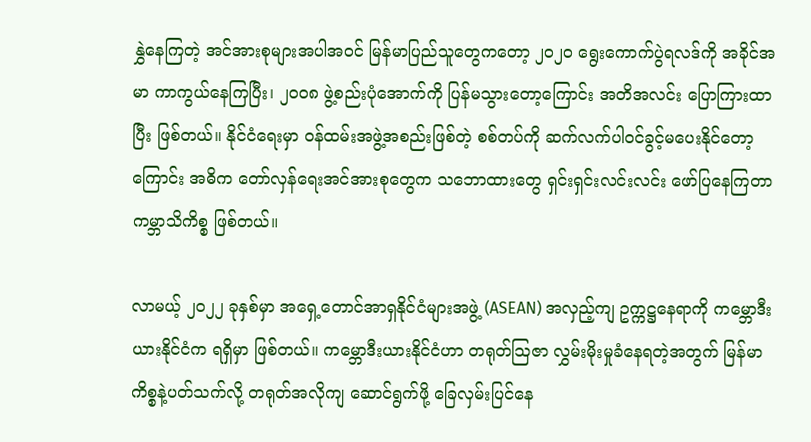နွှဲနေကြတဲ့ အင်အားစုများအပါအဝင် မြန်မာပြည်သူတွေကတော့ ၂၀၂၀ ရွေးကောက်ပွဲရလဒ်ကို အခိုင်အမာ ကာကွယ်နေကြပြီး၊ ၂၀၀၈ ဖွဲ့စည်းပုံအောက်ကို ပြန်မသွားတော့ကြောင်း အတိအလင်း ပြောကြားထာပြီး ဖြစ်တယ်။ နိုင်ငံရေးမှာ ၀န်ထမ်းအဖွဲ့အစည်းဖြစ်တဲ့ စစ်တပ်ကို ဆက်လက်ပါ၀င်ခွင့်မပေးနိုင်တော့ကြောင်း အဓိက တော်လှန်ရေးအင်အားစုတွေက သဘောထားတွေ ရှင်းရှင်းလင်းလင်း ဖော်ပြနေကြတာ ကမ္ဘာသိကိစ္စ ဖြစ်တယ်။

လာမယ့် ၂၀၂၂ ခုနှစ်မှာ အရှေ့တောင်အာရှနိုင်ငံများအဖွဲ့ (ASEAN) အလှည့်ကျ ဥက္ကဋ္ဌနေရာကို ကမ္ဘောဒီးယားနိုင်ငံက ရရှိမှာ ဖြစ်တယ်။ ကမ္ဘောဒီးယားနိုင်ငံဟာ တရုတ်သြဇာ လွှမ်းမိုးမှုခံနေရတဲ့အတွက် မြန်မာကိစ္စနဲ့ပတ်သက်လို့ တရုတ်အလိုကျ ဆောင်ရွက်ဖို့ ခြေလှမ်းပြင်နေ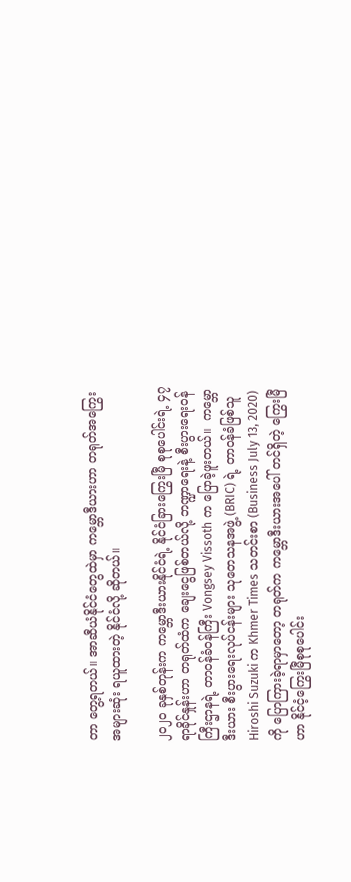တာ တွေ့ရတယ်။ အာဆီယံနိုင်ငံတွေထဲမှာ ကမ္ဘောဒီယားဟာ တရုတ်အကြွေး အများဆုံး ရယူထားတဲ့ နိုင်ငံလို့ ဆိုတယ်။

၂၀၂၀ ခုနှစ်တုန်းက ကမ္ဘောဒီးယားနိုင်ငံရဲ့ နိုင်ငံခြားကြွေးမြီ စုစုပေါင်းရဲ့ ၄၇ ရာခိုင်နှုန်းဟာ တရုတ်ထံက ချေးငွေဖြစ်တယ်လို့ ဘဏ္ဍာရေးနဲ့ စီးပွားရေးဝန်ကြီးဌာနရဲ့ တာဝန်ခံဝန်ကြီး Vongsey Vissoth က ပြောခဲ့ဖူးတယ်။  ကမ္ဘောဒီးယား စီးပွားရေးလုပ်ငန်းများ သုတေသနအဖွဲ့ (BRIC) ရဲ့ တာဝန်ခံဖြစ်သူ Hiroshi Suzuki က Khmer Times သတင်းစာ (Business July 13, 2020) ကို ပြောကြားခဲ့ရာမှာတော့ တရုတ်က ကမ္ဘောဒီးယားအပေါ် တင်ရှိတဲ့ ကြွေးမြီဟာ နိုင်ငံ့ကြွေးမြီစုစုပေါင်း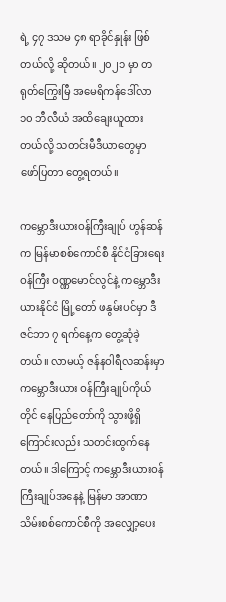ရဲ့ ၄၇ ဒသမ ၄၈ ရာခိုင်နှုန်း ဖြစ်တယ်လို့ ဆိုတယ်။ ၂၀၂၁ မှာ တရုတ်ကြွေးမြီ အမေရိကန်ဒေါ်လာ ၁၀ ဘီလီယံ အထိချေးယူထားတယ်လို့ သတင်းမီဒီယာတွေမှာ ဖော်ပြတာ တွေ့ရတယ်။

ကမ္ဘောဒီးယားဝန်ကြီးချုပ် ဟွန်ဆန်က မြန်မာစစ်ကောင်စီ နိုင်ငံခြားရေးဝန်ကြီး ဝဏ္ဏမောင်လွင်နဲ့ ကမ္ဘောဒီးယားနိုင်ငံ မြို့တော် ဖနွမ်းပင်မှာ ဒီဇင်ဘာ ၇ ရက်နေ့က တွေ့ဆုံခဲ့တယ်။ လာမယ့် ဇန်နဝါရီလဆန်းမှာ ကမ္ဘောဒီးယား ဝန်ကြီးချုပ်ကိုယ်တိုင် နေပြည်တော်ကို သွားဖို့ရှိကြောင်းလည်း သတင်းထွက်နေတယ်။ ဒါကြောင့် ကမ္ဘောဒီးယားဝန်ကြီးချုပ်အနေနဲ့ မြန်မာ အာဏာသိမ်းစစ်ကောင်စီကို အလျှော့ပေး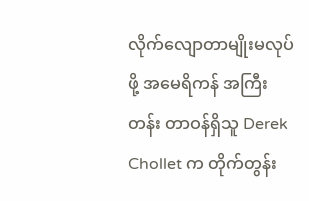လိုက်လျောတာမျိုးမလုပ်ဖို့ အမေရိကန် အကြီးတန်း တာဝန်ရှိသူ Derek Chollet က တိုက်တွန်း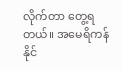လိုက်တာ တွေ့ရတယ်။ အမေရိကန် နိုင်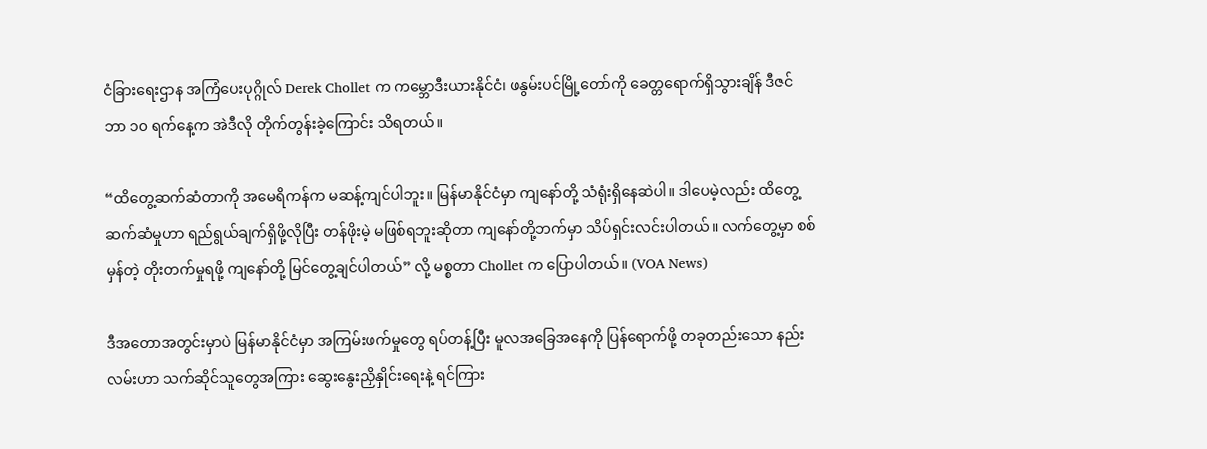ငံခြားရေးဌာန အကြံပေးပုဂ္ဂိုလ် Derek Chollet က ကမ္ဘောဒီးယားနိုင်ငံ၊ ဖနွမ်းပင်မြို့တော်ကို ခေတ္တရောက်ရှိသွားချိန် ဒီဇင်ဘာ ၁၀ ရက်နေ့က အဲဒီလို တိုက်တွန်းခဲ့ကြောင်း သိရတယ်။

“ထိတွေ့ဆက်ဆံတာကို အမေရိကန်က မဆန့်ကျင်ပါဘူး။ မြန်မာနိုင်ငံမှာ ကျနော်တို့ သံရုံးရှိနေဆဲပါ။ ဒါပေမဲ့လည်း ထိတွေ့ဆက်ဆံမှုဟာ ရည်ရွယ်ချက်ရှိဖို့လိုပြီး တန်ဖိုးမဲ့ မဖြစ်ရဘူးဆိုတာ ကျနော်တို့ဘက်မှာ သိပ်ရှင်းလင်းပါတယ်။ လက်တွေ့မှာ စစ်မှန်တဲ့ တိုးတက်မှုရဖို့ ကျနော်တို့ မြင်တွေ့ချင်ပါတယ်” လို့ မစ္စတာ Chollet က ပြောပါတယ်။ (VOA News)

ဒီအတောအတွင်းမှာပဲ မြန်မာနိုင်ငံမှာ အကြမ်းဖက်မှုတွေ ရပ်တန့်ပြီး မူလအခြေအနေကို ပြန်ရောက်ဖို့ တခုတည်းသော နည်းလမ်းဟာ သက်ဆိုင်သူတွေအကြား ဆွေးနွေးညှိနှိုင်းရေးနဲ့ ရင်ကြား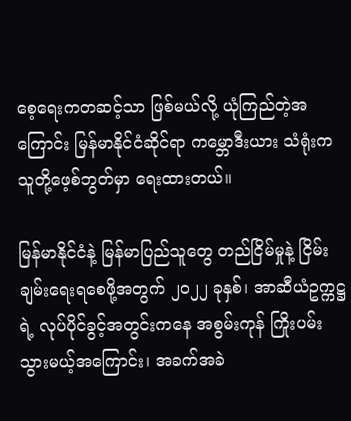စေ့ရေးကတဆင့်သာ ဖြစ်မယ်လို့ ယုံကြည်တဲ့အကြောင်း မြန်မာနိုင်ငံဆိုင်ရာ ကမ္ဘောဒီးယား သံရုံးက သူတို့ဖေ့စ်ဘွတ်မှာ ရေးထားတယ်။

မြန်မာနိုင်ငံနဲ့ မြန်မာပြည်သူတွေ တည်ငြိမ်မှုနဲ့ ငြိမ်းချမ်းရေးရစေဖို့အတွက် ၂၀၂၂ ခုနှစ်၊ အာဆီယံဥက္ကဋ္ဌရဲ့ လုပ်ပိုင်ခွင့်အတွင်းကနေ အစွမ်းကုန် ကြိုးပမ်းသွားမယ့်အကြောင်း၊ အခက်အခဲ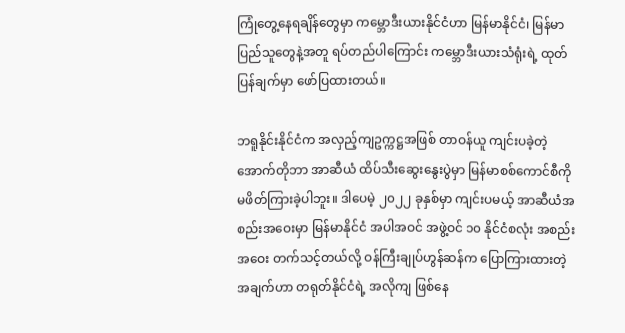ကြုံတွေ့နေရချိန်တွေမှာ ကမ္ဘောဒီးယားနိုင်ငံဟာ မြန်မာနိုင်ငံ၊ မြန်မာပြည်သူတွေနဲ့အတူ ရပ်တည်ပါကြောင်း ကမ္ဘောဒီးယားသံရုံးရဲ့ ထုတ်ပြန်ချက်မှာ ဖော်ပြထားတယ်။

ဘရူနိုင်းနိုင်ငံက အလှည့်ကျဥက္ကဋ္ဌအဖြစ် တာဝန်ယူ ကျင်းပခဲ့တဲ့ အောက်တိုဘာ အာဆီယံ ထိပ်သီးဆွေးနွေးပွဲမှာ မြန်မာစစ်ကောင်စီကို မဖိတ်ကြားခဲ့ပါဘူး။ ဒါပေမဲ့ ၂၀၂၂ ခုနှစ်မှာ ကျင်းပမယ့် အာဆီယံအစည်းအဝေးမှာ မြန်မာနိုင်ငံ အပါအဝင် အဖွဲ့ဝင် ၁၀ နိုင်ငံစလုံး အစည်းအဝေး တက်သင့်တယ်လို့ ဝန်ကြီးချုပ်ဟွန်ဆန်က ပြောကြားထားတဲ့ အချက်ဟာ တရုတ်နိုင်ငံရဲ့ အလိုကျ ဖြစ်နေ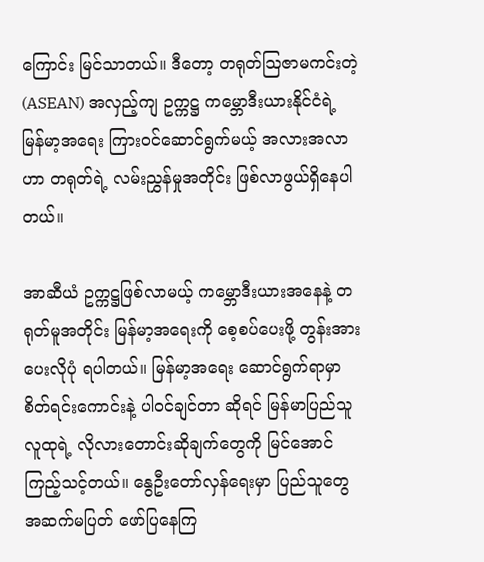ကြောင်း မြင်သာတယ်။ ဒီတော့ တရုတ်သြဇာမကင်းတဲ့ (ASEAN) အလှည့်ကျ ဥက္ကဋ္ဌ ကမ္ဘောဒီးယားနိုင်ငံရဲ့ မြန်မာ့အရေး ကြားဝင်ဆောင်ရွက်မယ့် အလားအလာဟာ တရုတ်ရဲ့ လမ်းညွှန်မှုအတိုင်း ဖြစ်လာဖွယ်ရှိနေပါတယ်။

အာဆီယံ ဥက္ကဋ္ဌဖြစ်လာမယ့် ကမ္ဘောဒီးယားအနေနဲ့ တရုတ်မူအတိုင်း မြန်မာ့အရေးကို စေ့စပ်ပေးဖို့ တွန်းအားပေးလိုပုံ ရပါတယ်။ မြန်မာ့အရေး ဆောင်ရွက်ရာမှာ စိတ်ရင်းကောင်းနဲ့ ပါ၀င်ချင်တာ ဆိုရင် မြန်မာပြည်သူလူထုရဲ့ လိုလားတောင်းဆိုချက်တွေကို မြင်အောင် ကြည့်သင့်တယ်။ နွေဦးတော်လှန်ရေးမှာ ပြည်သူတွေ အဆက်မပြတ် ဖော်ပြနေကြ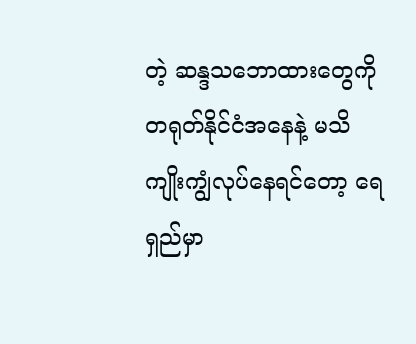တဲ့ ဆန္ဒသဘောထားတွေကို တရုတ်နိုင်ငံအနေနဲ့ မသိကျိုးကျွံလုပ်နေရင်တော့ ရေရှည်မှာ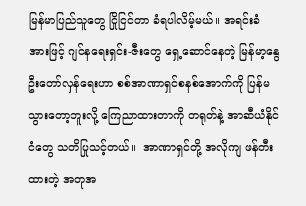မြန်မာပြည်သူတွေ ငြိုငြင်တာ ခံရပါလိမ့်မယ်။ အရင်းခံအားဖြင့် ဂျင်နရေးရှင်း-ဇီးတွေ ရှေ့ဆောင်နေတဲ့ မြန်မာ့နွေဦးတော်လှန်ရေးဟာ စစ်အာဏာရှင်စနစ်အောက်ကို ပြန်မသွားတော့ဘူးလို့ ကြေညာထားတာကို တရုတ်နဲ့ အာဆီယံနိုင်ငံတွေ သတိပြုသင့်တယ်။  အာဏာရှင်တို့ အလိုကျ ဖန်တီးထားတဲ့ အတုအ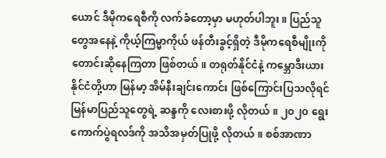ယောင် ဒီမိုကရေစီကို လက်ခံတော့မှာ မဟုတ်ပါဘူး။ ပြည်သူတွေအနေနဲ့ ကိုယ့်ကြမ္မာကိုယ် ဖန်တီးခွင့်ရှိတဲ့ ဒီမိုကရေစီမျိုးကို တောင်းဆိုနေကြတာ ဖြစ်တယ်။ တရုတ်နိုင်ငံနဲ့ ကမ္ဘောဒီးယားနိုင်ငံတို့ဟာ မြန်မာ့ အိမ်နီးချင်းကောင်း ဖြစ်ကြောင်းပြသလိုရင် မြန်မာပြည်သူတွေရဲ့ ဆန္ဒကို လေးစားဖို့ လိုတယ်။ ၂၀၂၀ ရွေးကောက်ပွဲရလဒ်ကို အသိအမှတ်ပြုဖို့ လိုတယ်။ စစ်အာဏာ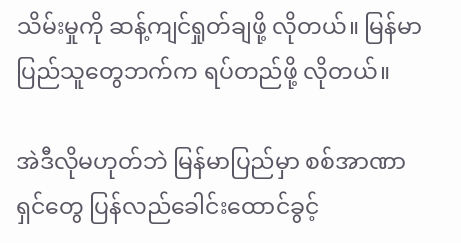သိမ်းမှုကို ဆန့်ကျင်ရှုတ်ချဖို့ လိုတယ်။ မြန်မာပြည်သူတွေဘက်က ရပ်တည်ဖို့ လိုတယ်။

အဲဒီလိုမဟုတ်ဘဲ မြန်မာပြည်မှာ စစ်အာဏာရှင်တွေ ပြန်လည်ခေါင်းထောင်ခွင့်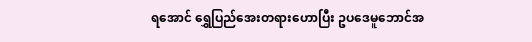ရအောင် ရွှေပြည်အေးတရားဟောပြီး ဥပဒေမူဘောင်အ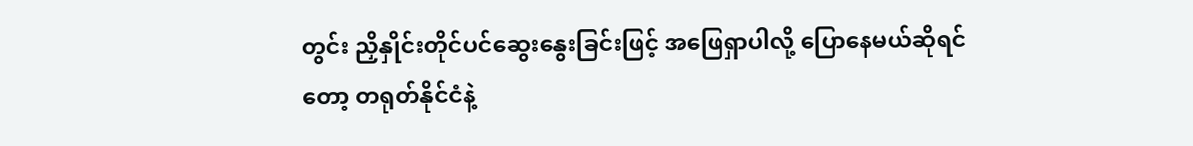တွင်း ညှိနှိုင်းတိုင်ပင်ဆွေးနွေးခြင်းဖြင့် အဖြေရှာပါလို့ ပြောနေမယ်ဆိုရင်တော့ တရုတ်နိုင်ငံနဲ့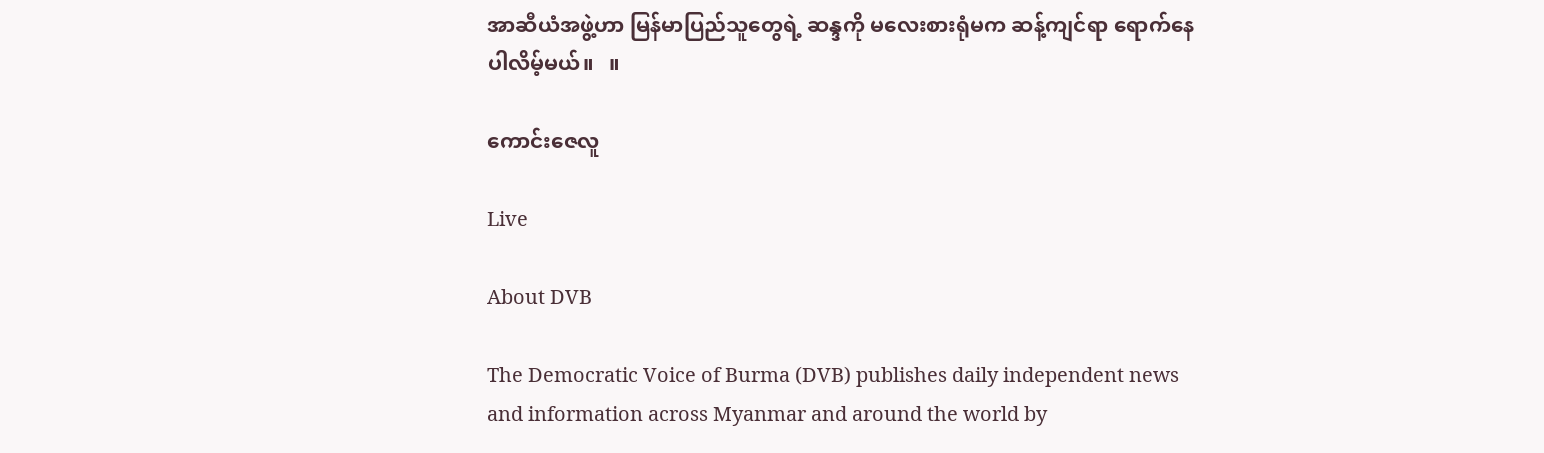အာဆီယံအဖွဲ့ဟာ မြန်မာပြည်သူတွေရဲ့ ဆန္ဒကို မလေးစားရုံမက ဆန့်ကျင်ရာ ရောက်နေပါလိမ့်မယ်။   ။

ကောင်းဇေလူ

Live

About DVB

The Democratic Voice of Burma (DVB) publishes daily independent news and information across Myanmar and around the world by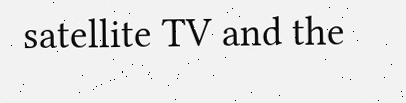satellite TV and the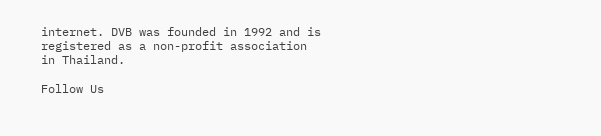internet. DVB was founded in 1992 and is registered as a non-profit association in Thailand.

Follow Us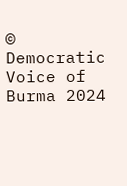© Democratic Voice of Burma 2024